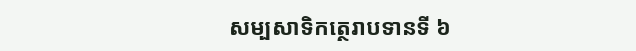សម្បសាទិកត្ថេរាបទានទី ៦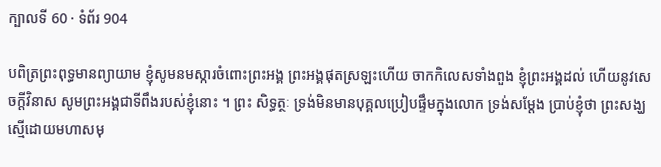ក្បាលទី 60 · ទំព័រ 904

បពិត្រព្រះពុទ្ធមានព្យាយាម ខ្ញុំសូមនមស្ការចំពោះព្រះអង្គ ព្រះអង្គផុតស្រឡះហើយ ចាកកិលេសទាំងពួង ខ្ញុំព្រះអង្គដល់ ហើយនូវសេចក្តីវិនាស សូមព្រះអង្គជាទីពឹងរបស់ខ្ញុំនោះ ។ ព្រះ សិទ្ធត្ថៈ ទ្រង់មិនមានបុគ្គលប្រៀបផ្ទឹមក្នុងលោក ទ្រង់សម្តែង ប្រាប់ខ្ញុំថា ព្រះសង្ឃស្មើដោយមហាសមុ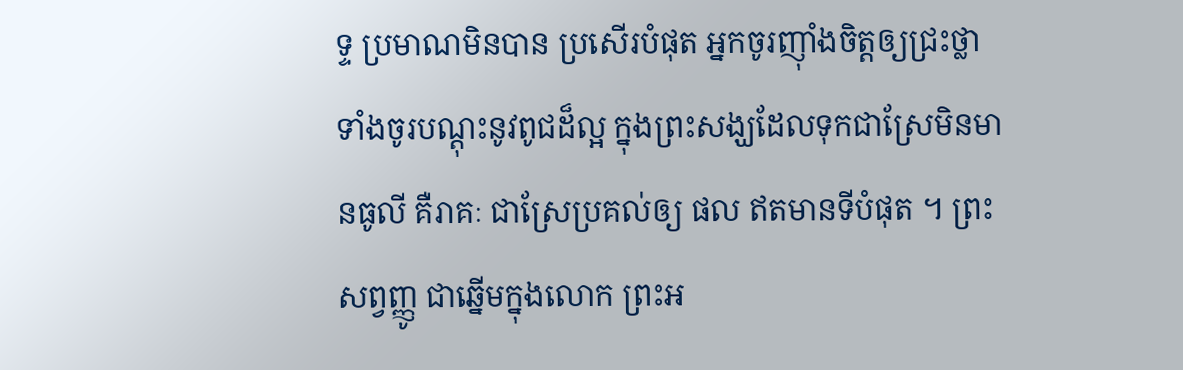ទ្ទ ប្រមាណមិនបាន ប្រសើរបំផុត អ្នកចូរញ៉ាំងចិត្តឲ្យជ្រះថ្លា ទាំងចូរបណ្តុះនូវពូជដ៏ល្អ ក្នុងព្រះសង្ឃដែលទុកជាស្រែមិនមានធូលី គឺរាគៈ ជាស្រែប្រគល់ឲ្យ ផល ឥតមានទីបំផុត ។ ព្រះសព្វញ្ញូ ជាឆ្នើមក្នុងលោក ព្រះអ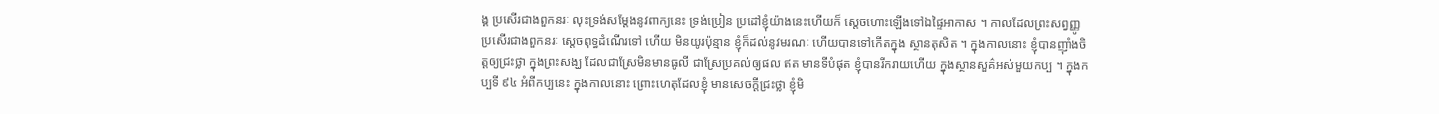ង្គ ប្រសើរជាងពួកនរៈ លុះទ្រង់សម្តែងនូវពាក្យនេះ ទ្រង់ប្រៀន ប្រដៅខ្ញុំយ៉ាងនេះហើយក៏ ស្តេចហោះឡើងទៅឯផ្ទៃអាកាស ។ កាលដែលព្រះសព្វញ្ញូ ប្រសើរជាងពួកនរៈ ស្តេចពុទ្ធដំណើរទៅ ហើយ មិនយូរប៉ុន្មាន ខ្ញុំក៏ដល់នូវមរណៈ ហើយបានទៅកើតក្នុង ស្ថានតុសិត ។ ក្នុងកាលនោះ ខ្ញុំបានញ៉ាំងចិត្តឲ្យជ្រះថ្លា ក្នុងព្រះសង្ឃ ដែលជាស្រែមិនមានធូលី ជាស្រែប្រគល់ឲ្យផល ឥត មានទីបំផុត ខ្ញុំបានរីករាយហើយ ក្នុងស្ថានសួគ៌អស់មួយកប្ប ។ ក្នុងកប្បទី ៩៤ អំពីកប្បនេះ ក្នុងកាលនោះ ព្រោះហេតុដែលខ្ញុំ មានសេចក្តីជ្រះថ្លា ខ្ញុំមិ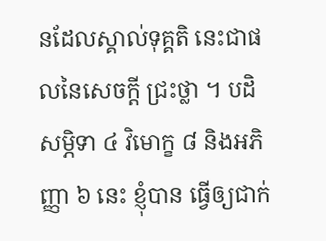នដែលស្គាល់ទុគ្គតិ នេះជាផលនៃសេចក្តី ជ្រះថ្លា ។ បដិសម្ភិទា ៤ វិមោក្ខ ៨ និងអភិញ្ញា ៦ នេះ ខ្ញុំបាន ធ្វើឲ្យជាក់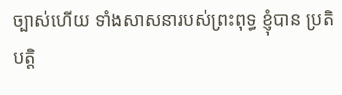ច្បាស់ហើយ ទាំងសាសនារបស់ព្រះពុទ្ធ ខ្ញុំបាន ប្រតិបត្តិ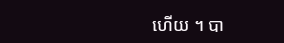ហើយ ។ បា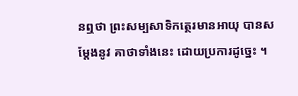នឮថា ព្រះសម្បសាទិកត្ថេរមានអាយុ បានសម្តែងនូវ គាថាទាំងនេះ ដោយប្រការដូច្នេះ ។